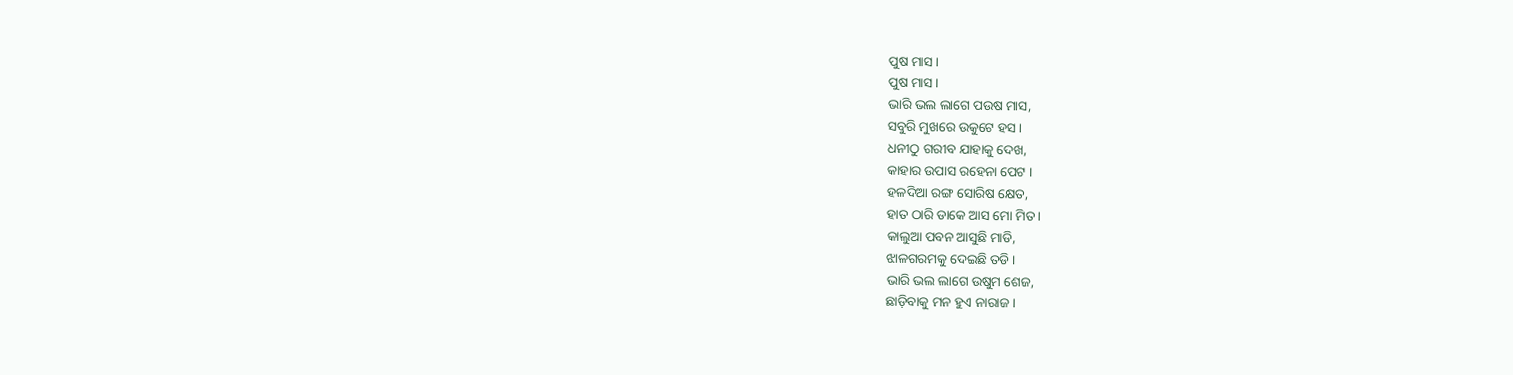ପୁଷ ମାସ ।
ପୁଷ ମାସ ।
ଭାରି ଭଲ ଲାଗେ ପଉଷ ମାସ,
ସବୁରି ମୁଖରେ ଉକୁଟେ ହସ ।
ଧନୀଠୁ ଗରୀବ ଯାହାକୁ ଦେଖ,
କାହାର ଉପାସ ରହେନା ପେଟ ।
ହଳଦିଆ ରଙ୍ଗ ସୋରିଷ କ୍ଷେତ,
ହାତ ଠାରି ଡାକେ ଆସ ମୋ ମିତ ।
କାଲୁଆ ପବନ ଆସୁଛି ମାଡି,
ଝାଳଗରମକୁ ଦେଇଛି ତଡି ।
ଭାରି ଭଲ ଲାଗେ ଉଷୁମ ଶେଜ,
ଛାଡ଼ିବାକୁ ମନ ହୁଏ ନାରାଜ ।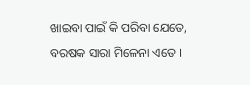ଖାଇବା ପାଇଁ କି ପରିବା ଯେତେ,
ବରଷକ ସାରା ମିଳେନା ଏତେ ।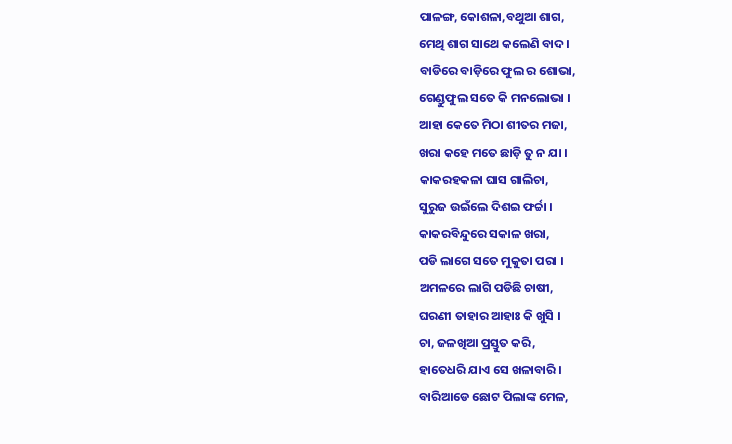ପାଳଙ୍ଗ, କୋଶଳା,ବଥୁଆ ଶାଗ,
ମେଥି ଶାଗ ସାଥେ କଲେଣି ବାଦ ।
ବାଡିରେ ବାଡ଼ିରେ ଫୁଲ ର ଶୋଭା,
ଗେଣ୍ଡୁଫୁଲ ସତେ କି ମନଲୋଭା ।
ଆହା କେତେ ମିଠା ଶୀତର ମଜା,
ଖରା କହେ ମତେ ଛାଡ଼ି ତୁ ନ ଯା ।
କାକରହକଳା ଘାସ ଗାଲିଚା,
ସୁରୁଜ ଉଇଁଲେ ଦିଶଇ ଫର୍ଚ୍ଚା ।
କାକରବିନ୍ଦୁରେ ସକାଳ ଖରା,
ପଡି ଲାଗେ ସତେ ମୁକୁତା ପରା ।
ଅମଳରେ ଲାଗି ପଡିଛି ଚାଷୀ,
ଘରଣୀ ତାହାର ଆହାଃ କି ଖୁସି ।
ଚା, ଜଳଖିଆ ପ୍ରସ୍ତୁତ କରି,
ହାତେଧରି ଯାଏ ସେ ଖଳାବାରି ।
ବାରିଆଡେ ଛୋଟ ପିଲାଙ୍କ ମେଳ,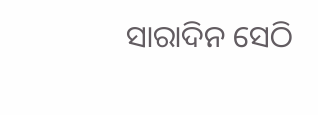ସାରାଦିନ ସେଠି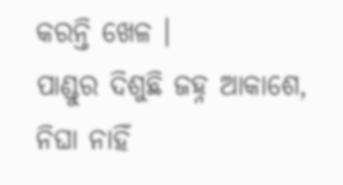କରନ୍ତି ଖେଳ ।
ପାଣ୍ଡୁର ଦିଶୁଛି ଜହ୍ନ ଆକାଶେ,
ନିଘା ନାହିଁ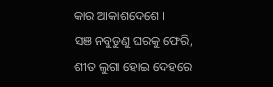କାର ଆକାଶଦେଶେ ।
ସଞ ନବୁଡୁଣୁ ଘରକୁ ଫେରି,
ଶୀତ ଲୁଗା ହୋଇ ଦେହରେ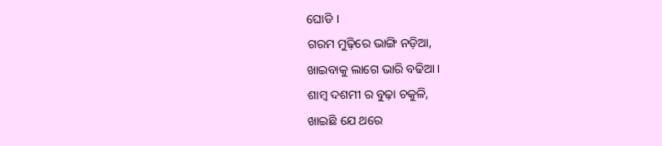ଘୋଡି ।
ଗରମ ମୁଢ଼ିରେ ଭାଙ୍ଗି ନଡ଼ିଆ,
ଖାଇବାକୁ ଲାଗେ ଭାରି ବଢିଆ ।
ଶାମ୍ବ ଦଶମୀ ର ବୁଢ଼ା ଚକୁଳି,
ଖାଇଛି ଯେ ଥରେ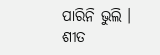ପାରିନି ଭୁଲି ।
ଶୀତ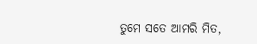ତୁମେ ସତେ ଆମରି ମିତ,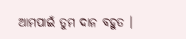ଆମପାଇଁ ତୁମ ଦାନ ବହୁତ ।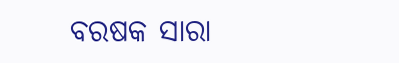ବରଷକ ସାରା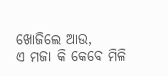ଖୋଜିଲେ ଆଉ,
ଏ ମଜା କି କେବେ ମିଳି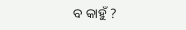ବ କାହୁଁ ?